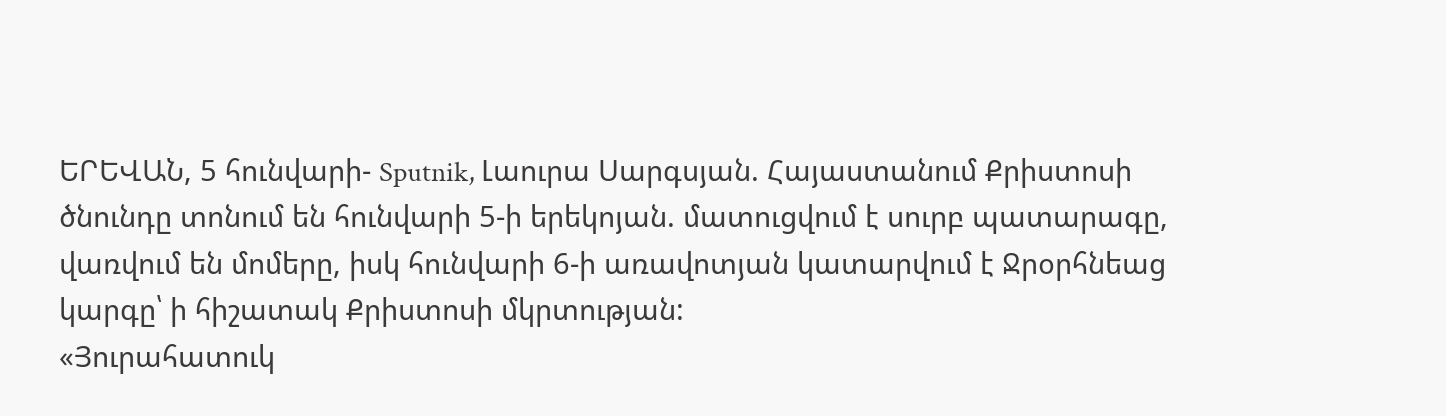ԵՐԵՎԱՆ, 5 հունվարի- Sputnik, Լաուրա Սարգսյան. Հայաստանում Քրիստոսի ծնունդը տոնում են հունվարի 5-ի երեկոյան. մատուցվում է սուրբ պատարագը, վառվում են մոմերը, իսկ հունվարի 6-ի առավոտյան կատարվում է Ջրօրհնեաց կարգը՝ ի հիշատակ Քրիստոսի մկրտության:
«Յուրահատուկ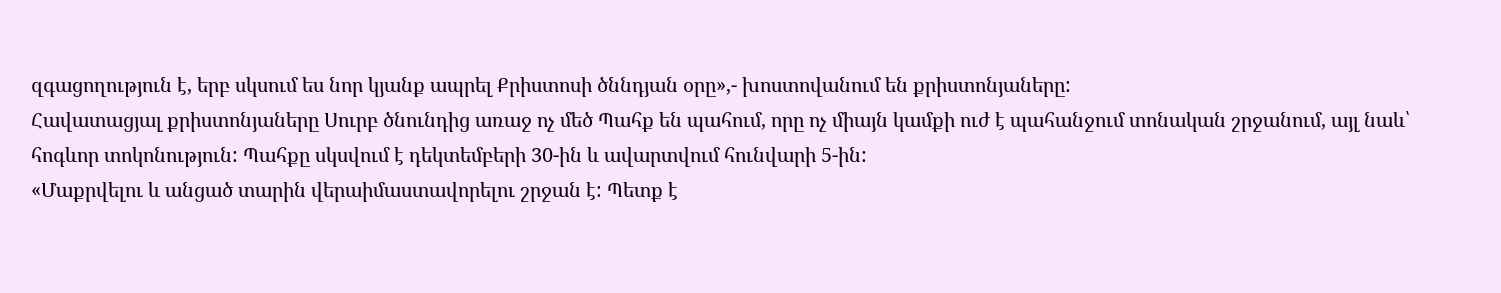զգացողություն է, երբ սկսում ես նոր կյանք ապրել Քրիստոսի ծննդյան օրը»,- խոստովանում են քրիստոնյաները:
Հավատացյալ քրիստոնյաները Սուրբ ծնունդից առաջ ոչ մեծ Պահք են պահում, որը ոչ միայն կամքի ուժ է պահանջում տոնական շրջանում, այլ նաև՝ հոգևոր տոկոնություն: Պահքը սկսվում է դեկտեմբերի 30-ին և ավարտվում հունվարի 5-ին:
«Մաքրվելու և անցած տարին վերաիմաստավորելու շրջան է: Պետք է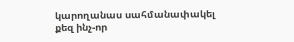կարողանաս սահմանափակել քեզ ինչ-որ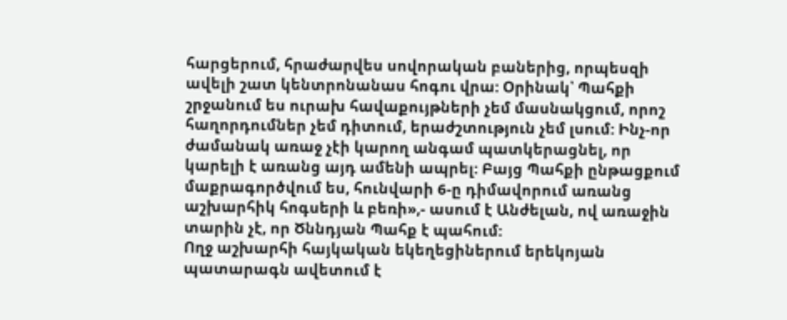հարցերում, հրաժարվես սովորական բաներից, որպեսզի ավելի շատ կենտրոնանաս հոգու վրա: Օրինակ՝ Պահքի շրջանում ես ուրախ հավաքույթների չեմ մասնակցում, որոշ հաղորդումներ չեմ դիտում, երաժշտություն չեմ լսում: Ինչ-որ ժամանակ առաջ չէի կարող անգամ պատկերացնել, որ կարելի է առանց այդ ամենի ապրել: Բայց Պահքի ընթացքում մաքրագործվում ես, հունվարի 6-ը դիմավորում առանց աշխարհիկ հոգսերի և բեռի»,- ասում է Անժելան, ով առաջին տարին չէ, որ Ծննդյան Պահք է պահում:
Ողջ աշխարհի հայկական եկեղեցիներում երեկոյան պատարագն ավետում է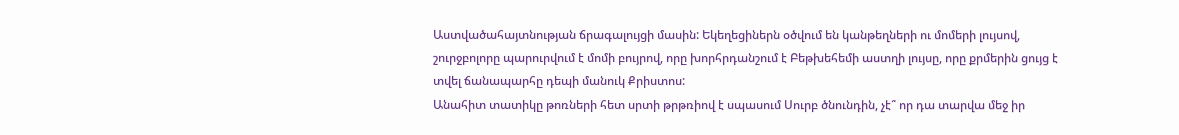Աստվածահայտնության ճրագալույցի մասին: Եկեղեցիներն օծվում են կանթեղների ու մոմերի լույսով, շուրջբոլորը պարուրվում է մոմի բույրով, որը խորհրդանշում է Բեթխեհեմի աստղի լույսը, որը քրմերին ցույց է տվել ճանապարհը դեպի մանուկ Քրիստոս:
Անահիտ տատիկը թոռների հետ սրտի թրթռիով է սպասում Սուրբ ծնունդին, չէ՞ որ դա տարվա մեջ իր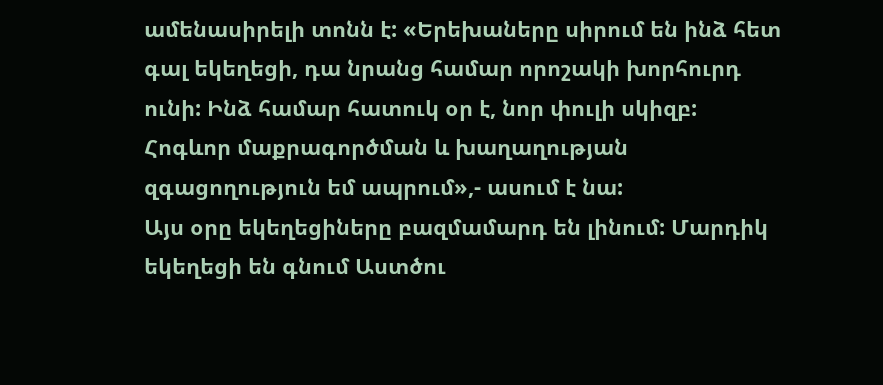ամենասիրելի տոնն է: «Երեխաները սիրում են ինձ հետ գալ եկեղեցի, դա նրանց համար որոշակի խորհուրդ ունի: Ինձ համար հատուկ օր է, նոր փուլի սկիզբ: Հոգևոր մաքրագործման և խաղաղության զգացողություն եմ ապրում»,- ասում է նա:
Այս օրը եկեղեցիները բազմամարդ են լինում: Մարդիկ եկեղեցի են գնում Աստծու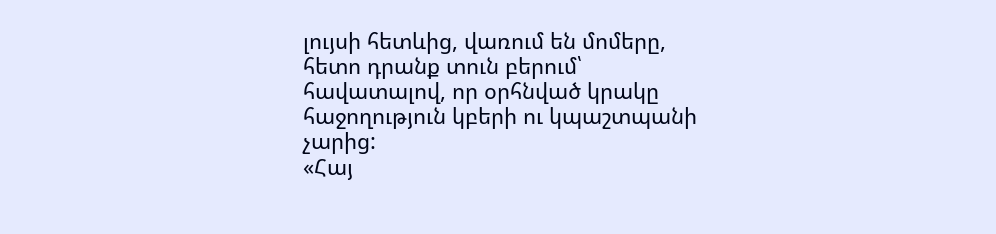լույսի հետևից, վառում են մոմերը, հետո դրանք տուն բերում՝ հավատալով, որ օրհնված կրակը հաջողություն կբերի ու կպաշտպանի չարից:
«Հայ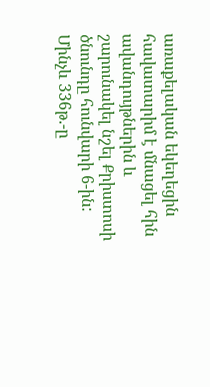առաքելական եկեղեցին հավատարիմ է մնացել հին ավանդույթներին և շարունակել նշել Քրիստոսի ծնունդը հունվարի 6-ին: Մինչև 336թ.-ը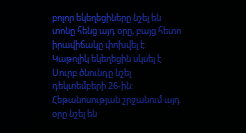բոլոր եկեղեցիները նշել են տոնը հենց այդ օրը, բայց հետո իրավիճակը փոխվել է: Կաթոլիկ եկեղեցին սկսել է Սուրբ ծնունդը նշել դեկտեմբերի 26-ին: Հեթանոսության շրջանում այդ օրը նշել են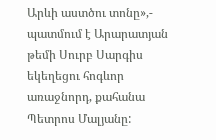Արևի աստծու տոնը»,- պատմում է Արարատյան թեմի Սուրբ Սարգիս եկեղեցու հոգևոր առաջնորդ, քահանա Պետրոս Մալյանը: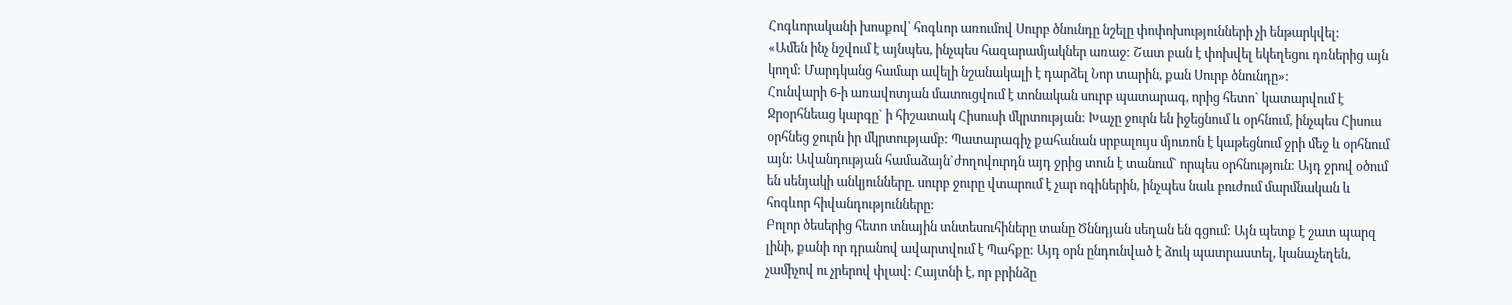Հոգևորականի խոսքով՝ հոգևոր առումով Սուրբ ծնունդը նշելը փոփոխությունների չի ենթարկվել:
«Ամեն ինչ նշվում է այնպես, ինչպես հազարամյակներ առաջ: Շատ բան է փոխվել եկեղեցու դռներից այն կողմ: Մարդկանց համար ավելի նշանակալի է դարձել Նոր տարին, քան Սուրբ ծնունդը»:
Հունվարի 6-ի առավոտյան մատուցվում է տոնական սուրբ պատարագ, որից հետո` կատարվում է Ջրօրհնեաց կարգը` ի հիշատակ Հիսուսի մկրտության: Խաչը ջուրն են իջեցնում և օրհնում, ինչպես Հիսուս օրհնեց ջուրն իր մկրտությամբ: Պատարագիչ քահանան սրբալույս մյուռոն է կաթեցնում ջրի մեջ և օրհնում այն: Ավանդության համաձայն`ժողովուրդն այդ ջրից տուն է տանում` որպես օրհնություն: Այդ ջրով օծում են սենյակի անկյունները. սուրբ ջուրը վտարում է չար ոգիներին, ինչպես նաև բուժում մարմնական և հոգևոր հիվանդությունները:
Բոլոր ծեսերից հետո տնային տնտեսուհիները տանը Ծննդյան սեղան են գցում: Այն պետք է շատ պարզ լինի, քանի որ դրանով ավարտվում է Պահքը: Այդ օրն ընդունված է ձուկ պատրաստել, կանաչեղեն, չամիչով ու չրերով փլավ: Հայտնի է, որ բրինձը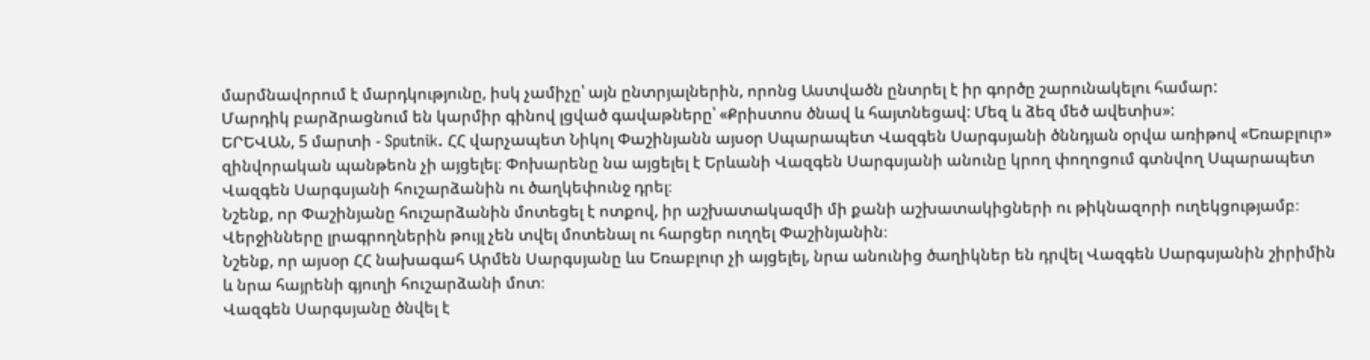մարմնավորում է մարդկությունը, իսկ չամիչը՝ այն ընտրյալներին, որոնց Աստվածն ընտրել է իր գործը շարունակելու համար:
Մարդիկ բարձրացնում են կարմիր գինով լցված գավաթները՝ «Քրիստոս ծնավ և հայտնեցավ: Մեզ և ձեզ մեծ ավետիս»:
ԵՐԵՎԱՆ, 5 մարտի - Sputnik. ՀՀ վարչապետ Նիկոլ Փաշինյանն այսօր Սպարապետ Վազգեն Սարգսյանի ծննդյան օրվա առիթով «Եռաբլուր» զինվորական պանթեոն չի այցելել։ Փոխարենը նա այցելել է Երևանի Վազգեն Սարգսյանի անունը կրող փողոցում գտնվող Սպարապետ Վազգեն Սարգսյանի հուշարձանին ու ծաղկեփունջ դրել։
Նշենք, որ Փաշինյանը հուշարձանին մոտեցել է ոտքով, իր աշխատակազմի մի քանի աշխատակիցների ու թիկնազորի ուղեկցությամբ։
Վերջինները լրագրողներին թույլ չեն տվել մոտենալ ու հարցեր ուղղել Փաշինյանին։
Նշենք, որ այսօր ՀՀ նախագահ Արմեն Սարգսյանը ևս Եռաբլուր չի այցելել, նրա անունից ծաղիկներ են դրվել Վազգեն Սարգսյանին շիրիմին և նրա հայրենի գյուղի հուշարձանի մոտ։
Վազգեն Սարգսյանը ծնվել է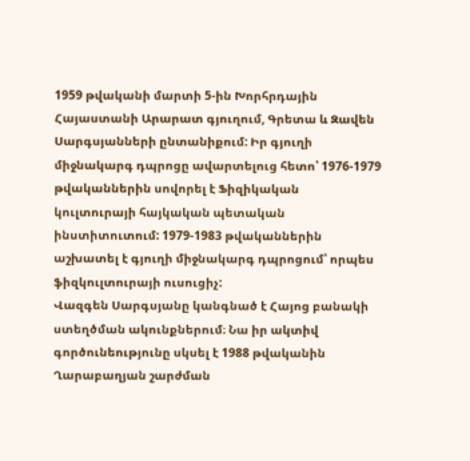1959 թվականի մարտի 5-ին Խորհրդային Հայաստանի Արարատ գյուղում, Գրետա և Զավեն Սարգսյանների ընտանիքում: Իր գյուղի միջնակարգ դպրոցը ավարտելուց հետո՝ 1976-1979 թվականներին սովորել է Ֆիզիկական կուլտուրայի հայկական պետական ինստիտուտում: 1979-1983 թվականներին աշխատել է գյուղի միջնակարգ դպրոցում՝ որպես ֆիզկուլտուրայի ուսուցիչ:
Վազգեն Սարգսյանը կանգնած է Հայոց բանակի ստեղծման ակունքներում։ Նա իր ակտիվ գործունեությունը սկսել է 1988 թվականին Ղարաբաղյան շարժման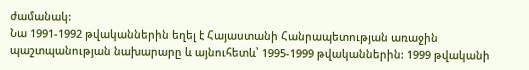ժամանակ:
Նա 1991-1992 թվականներին եղել է Հայաստանի Հանրապետության առաջին պաշտպանության նախարարը և այնուհետև՝ 1995-1999 թվականներին: 1999 թվականի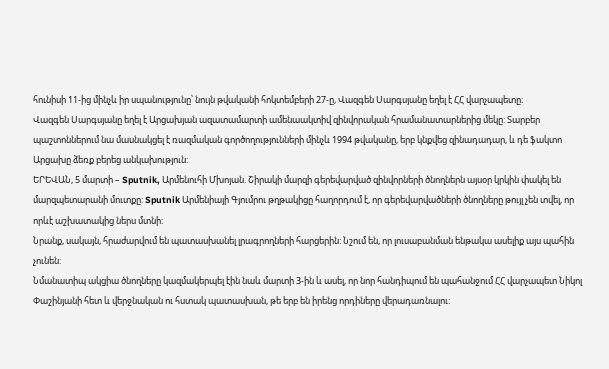հունիսի 11-ից մինչև իր սպանությունը՝ նույն թվականի հոկտեմբերի 27-ը, Վազգեն Սարգսյանը եղել է ՀՀ վարչապետը։
Վազգեն Սարգսյանը եղել է Արցախյան ազատամարտի ամենաակտիվ զինվորական հրամանատարներից մեկը: Տարբեր պաշտոններում նա մասնակցել է ռազմական գործողությունների մինչև 1994 թվականը, երբ կնքվեց զինադադար, և դե ֆակտո Արցախը ձեռք բերեց անկախություն:
ԵՐԵՎԱՆ, 5 մարտի – Sputnik, Արմենուհի Մխոյան. Շիրակի մարզի գերեվարված զինվորների ծնողներն այսօր կրկին փակել են մարզպետարանի մուտքը: Sputnik Արմենիայի Գյումրու թղթակիցը հաղորդում է, որ գերեվարվածների ծնողները թույլ չեն տվել, որ որևէ աշխատակից ներս մտնի:
Նրանք, սակայն, հրաժարվում են պատասխանել լրագրողների հարցերին: Նշում են, որ լուսաբանման ենթակա ասելիք այս պահին չունեն:
Նմանատիպ ակցիա ծնողները կազմակերպել էին նաև մարտի 3-ին և ասել, որ նոր հանդիպում են պահանջում ՀՀ վարչապետ Նիկոլ Փաշինյանի հետ և վերջնական ու հստակ պատասխան, թե երբ են իրենց որդիները վերադառնալու: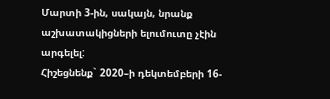Մարտի 3-ին, սակայն, նրանք աշխատակիցների ելումուտը չէին արգելել:
Հիշեցնենք` 2020–ի դեկտեմբերի 16-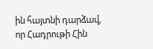ին հայտնի դարձավ, որ Հադրութի Հին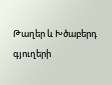Թաղեր և Խծաբերդ գյուղերի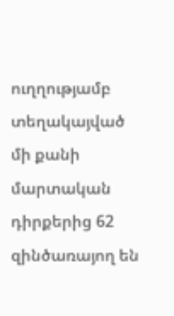ուղղությամբ տեղակայված մի քանի մարտական դիրքերից 62 զինծառայող են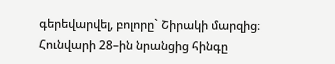գերեվարվել, բոլորը` Շիրակի մարզից։
Հունվարի 28–ին նրանցից հինգը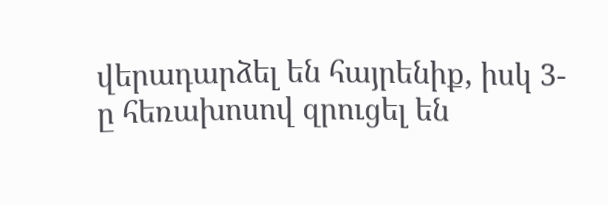վերադարձել են հայրենիք, իսկ 3-ը հեռախոսով զրուցել են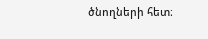ծնողների հետ։